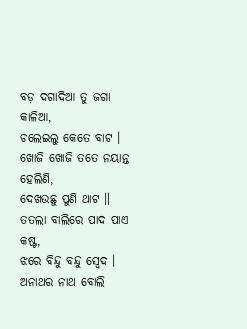ବଡ଼ ଦଗାଦିଆ ତୁ ଜଗା କାଳିଆ,
ଚଲେଇଲୁ କେତେ ବାଟ ।
ଖୋଜି ଖୋଜି ତତେ ନୟାନ୍ତ ହେଲିଣି,
ଦେଖଉଛୁ ପୁଣି ଥାଟ ॥
ତତଲା ବାଲିରେ ପାଦ ପାଏ କଷ୍ଟ,
ଝରେ ବିନ୍ଦୁ ବନ୍ଦୁ ସ୍ୱେଦ ।
ଅନାଥର ନାଥ ବୋଲି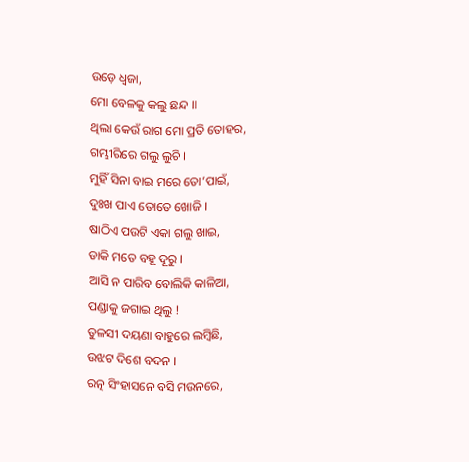ଉଡ଼େ ଧ୍ୱଜା,
ମୋ ବେଳକୁ କଲୁ ଛନ୍ଦ ॥
ଥିଲା କେଉଁ ରାଗ ମୋ ପ୍ରତି ତୋହର,
ଗମ୍ଭୀରିରେ ଗଲୁ ଲୁଚି ।
ମୁହିଁ ସିନା ବାଇ ମରେ ତୋ’ପାଇଁ,
ଦୁଃଖ ପାଏ ତୋତେ ଖୋଜି ।
ଷାଠିଏ ପଉଟି ଏକା ଗଲୁ ଖାଇ,
ଡାକି ମତେ ବହୂ ଦୂରୁ ।
ଆସି ନ ପାରିବ ବୋଲିକି କାଳିଆ,
ପଣ୍ଡାକୁ ଜଗାଇ ଥିଲୁ !
ତୁଳସୀ ଦୟଣା ବାହୁରେ ଲମ୍ୱିଛି,
ଉଝଟ ଦିଶେ ବଦନ ।
ରତ୍ନ ସିଂହାସନେ ବସି ମଉନରେ,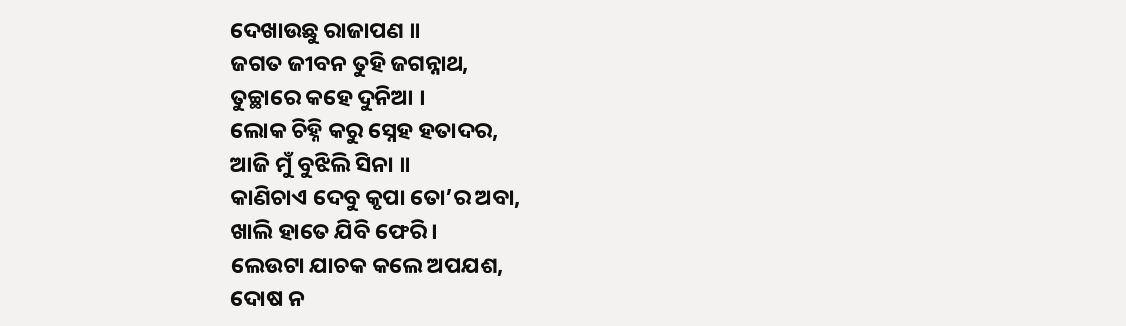ଦେଖାଉଛୁ ରାଜାପଣ ॥
ଜଗତ ଜୀବନ ତୁହି ଜଗନ୍ନାଥ,
ତୁଚ୍ଛାରେ କହେ ଦୁନିଆ ।
ଲୋକ ଚିହ୍ନି କରୁ ସ୍ନେହ ହତାଦର,
ଆଜି ମୁଁ ବୁଝିଲି ସିନା ॥
କାଣିଚାଏ ଦେବୁ କୃପା ତୋ’ର ଅବା,
ଖାଲି ହାତେ ଯିବି ଫେରି ।
ଲେଉଟା ଯାଚକ କଲେ ଅପଯଶ,
ଦୋଷ ନ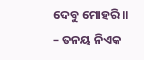ଦେବୁ ମୋହରି ॥
– ତନୟ ନିଏକ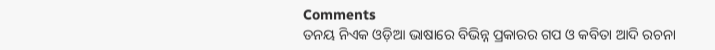Comments
ତନୟ ନିଏକ ଓଡ଼ିଆ ଭାଷାରେ ବିଭିନ୍ନ ପ୍ରକାରର ଗପ ଓ କବିତା ଆଦି ରଚନା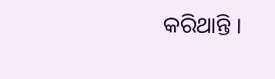କରିଥାନ୍ତି ।